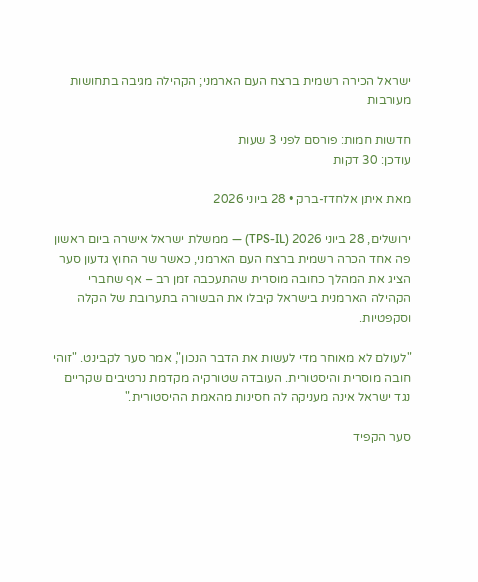ישראל הכירה רשמית ברצח העם הארמני; הקהילה מגיבה בתחושות מעורבות

חדשות חמות: פורסם לפני 3 שעות
עודכן: 30 דקות

מאת איתן אלחדז-ברק • 28 ביוני 2026

ירושלים, 28 ביוני 2026 (TPS-IL) — ממשלת ישראל אישרה ביום ראשון פה אחד הכרה רשמית ברצח העם הארמני, כאשר שר החוץ גדעון סער הציג את המהלך כחובה מוסרית שהתעכבה זמן רב – אף שחברי הקהילה הארמנית בישראל קיבלו את הבשורה בתערובת של הקלה וסקפטיות.

"לעולם לא מאוחר מדי לעשות את הדבר הנכון", אמר סער לקבינט. "זוהי חובה מוסרית והיסטורית. העובדה שטורקיה מקדמת נרטיבים שקריים נגד ישראל אינה מעניקה לה חסינות מהאמת ההיסטורית."

סער הקפיד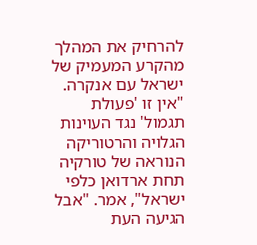להרחיק את המהלך מהקרע המעמיק של ישראל עם אנקרה. "אין זו 'פעולת תגמול' נגד העוינות הגלויה והרטוריקה הנוראה של טורקיה תחת ארדואן כלפי ישראל", אמר. "אבל הגיעה העת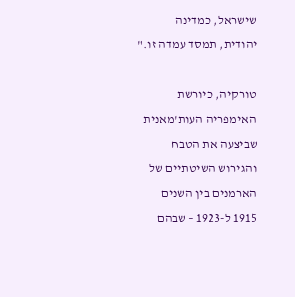שישראל, כמדינה יהודית, תמסד עמדה זו."

טורקיה, כיורשת האימפריה העות'מאנית שביצעה את הטבח והגירוש השיטתיים של הארמנים בין השנים 1915 ל-1923 – שבהם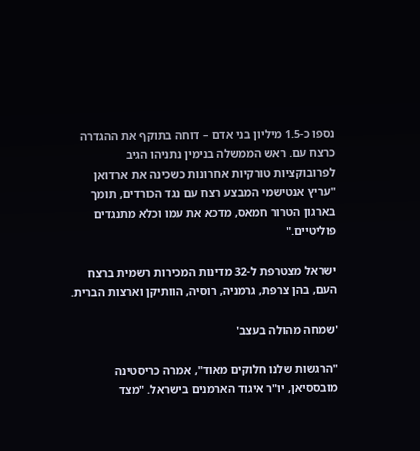נספו כ-1.5 מיליון בני אדם – דוחה בתוקף את ההגדרה כרצח עם. ראש הממשלה בנימין נתניהו הגיב לפרובוקציות טורקיות אחרונות כשכינה את ארדואן "עריץ אנטישמי המבצע רצח עם נגד הכורדים, תומך בארגון הטרור חמאס, מדכא את עמו וכלא מתנגדים פוליטיים."

ישראל מצטרפת ל-32 מדינות המכירות רשמית ברצח העם, בהן צרפת, גרמניה, רוסיה, הוותיקן וארצות הברית.

'שמחה מהולה בעצב'

"הרגשות שלנו חלוקים מאוד", אמרה כריסטינה מובססיאן, יו"ר איגוד הארמנים בישראל. "מצד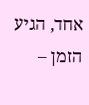אחד, הגיע הזמן –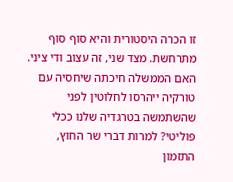זו הכרה היסטורית והיא סוף סוף מתרחשת. מצד שני, זה עצוב ודי ציני. האם הממשלה חיכתה שיחסיה עם טורקיה ייהרסו לחלוטין לפני שהשתמשה בטרגדיה שלנו ככלי פוליטי? למרות דברי שר החוץ, התזמון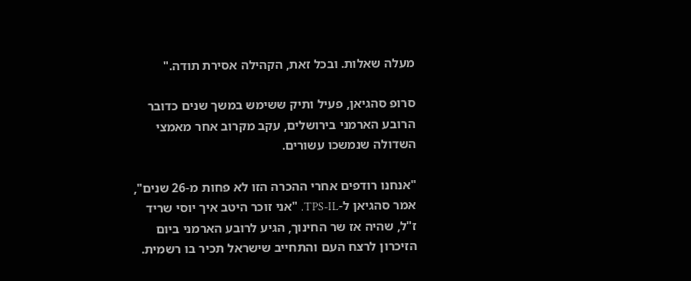מעלה שאלות. ובכל זאת, הקהילה אסירת תודה."

סרופ סהגיאן, פעיל ותיק ששימש במשך שנים כדובר הרובע הארמני בירושלים, עקב מקרוב אחר מאמצי השדולה שנמשכו עשורים.

"אנחנו רודפים אחרי ההכרה הזו לא פחות מ-26 שנים", אמר סהגיאן ל-TPS-IL. "אני זוכר היטב איך יוסי שריד ז"ל, שהיה אז שר החינוך, הגיע לרובע הארמני ביום הזיכרון לרצח העם והתחייב שישראל תכיר בו רשמית.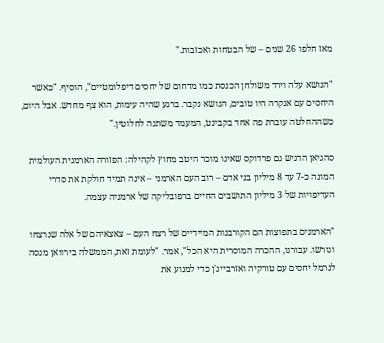מאז חלפו 26 שנים – של הבטחות ואכזבות."

"הנושא עלה וירד משולחן הכנסת כמו מדחום של יחסים דיפלומטיים", הוסיף. "כאשר היחסים עם אנקרה היו טובים, הנושא נקבר. ברגע שהיה עימות, הוא צף מחדש. אבל היום, כשההחלטה עוברת פה אחד בקבינט, המעמד משתנה לחלוטין."

סהגיאן הדגיש גם פרדוקס שאינו מוכר היטב מחוץ לקהילה: הפזורה הארמנית העולמית המונה כ-7 עד 8 מיליון בני אדם – רוב העם הארמני – אינה תמיד חולקת את סדרי העדיפויות של 3 מיליון התושבים החיים ברפובליקה של ארמניה עצמה.

"הארמנים בתפוצות הם הקורבנות המיידיים של רצח העם – צאצאיהם של אלה שנרצחו וגורשו. עבורנו, ההכרה המוסרית היא הכל", אמר. "לעומת זאת, הממשלה בירוואן מנסה לנרמל יחסים עם טורקיה ואזרבייג'ן כדי למנוע את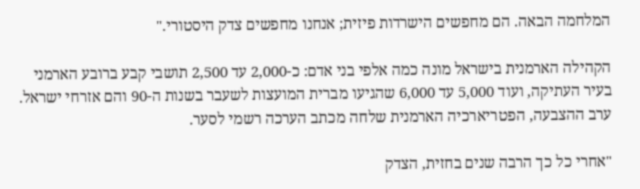המלחמה הבאה. הם מחפשים הישרדות פיזית; אנחנו מחפשים צדק היסטורי."

הקהילה הארמנית בישראל מונה כמה אלפי בני אדם: כ-2,000 עד 2,500 תושבי קבע ברובע הארמני בעיר העתיקה, ועוד 5,000 עד 6,000 שהגיעו מברית המועצות לשעבר בשנות ה-90 והם אזרחי ישראל. ערב ההצבעה, הפטריארכיה הארמנית שלחה מכתב הערכה רשמי לסער.

"אחרי כל כך הרבה שנים בחזית, הצדק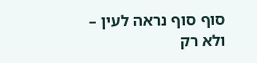סוף סוף נראה לעין – ולא רק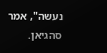נעשה", אמר סהגיאן.